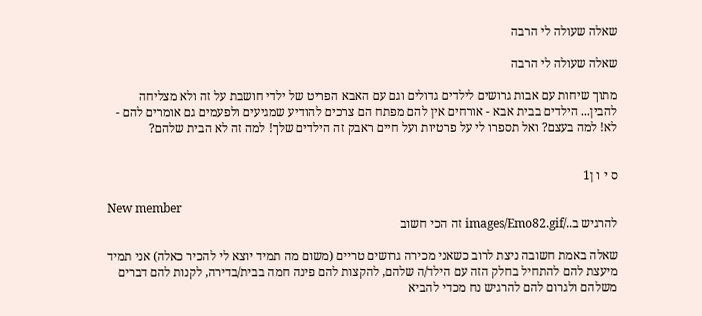שאלה שעולה לי הרבה

שאלה שעולה לי הרבה

מתוך שיחות עם אבות גרושים לילדים גדולים וגם עם האבא הפריט של ילדי חושבת על זה ולא מצליחה להבין... הילדים בבית אבא - אורחים אין להם מפתח הם צרכים להודיע שמגיעים ולפעמים גם אומרים להם - לא! למה בעצם? ואל תספרו לי על פרטיות ועל חיים ראבק זה הילדים שלך! למה זה לא הבית שלהם?


ס י ו ן1

New member
להרגיש ב../images/Emo82.gif זה הכי חשוב

שאלה באמת חשובה ניצת לרוב כשאני מכירה גרושים טריים (משום מה תמיד יוצא לי להכיר כאלה) אני תמיד מיעצת להם להתחיל בחלק הזה עם הילד/ה שלהם, להקצות להם פינה חמה בבית/בדירה, לקנות להם דברים משלהם ולגרום להם להרגיש נח מכדי להביא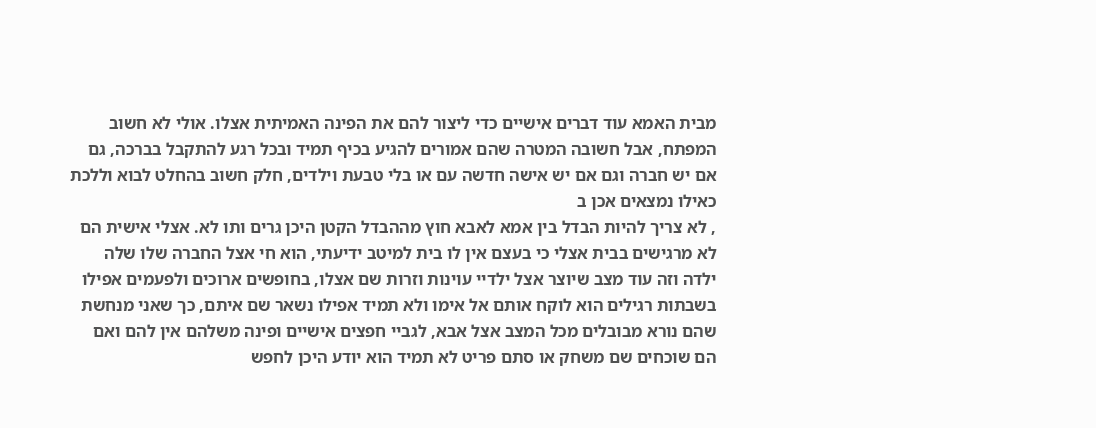מבית האמא עוד דברים אישיים כדי ליצור להם את הפינה האמיתית אצלו. אולי לא חשוב המפתח, אבל חשובה המטרה שהם אמורים להגיע בכיף תמיד ובכל רגע להתקבל בברכה, גם אם יש חברה וגם אם יש אישה חדשה עם או בלי טבעת וילדים, חלק חשוב בהחלט לבוא וללכת כאילו נמצאים אכן ב
, לא צריך להיות הבדל בין אמא לאבא חוץ מההבדל הקטן היכן גרים ותו לא. אצלי אישית הם לא מרגישים בבית אצלי כי בעצם אין לו בית למיטב ידיעתי, הוא חי אצל החברה שלו שלה ילדה וזה עוד מצב שיוצר אצל ילדיי עוינות וזרות שם אצלו, בחופשים ארוכים ולפעמים אפילו בשבתות רגילים הוא לוקח אותם אל אימו ולא תמיד אפילו נשאר שם איתם, כך שאני מנחשת שהם נורא מבובלים מכל המצב אצל אבא, לגביי חפצים אישיים ופינה משלהם אין להם ואם הם שוכחים שם משחק או סתם פריט לא תמיד הוא יודע היכן לחפש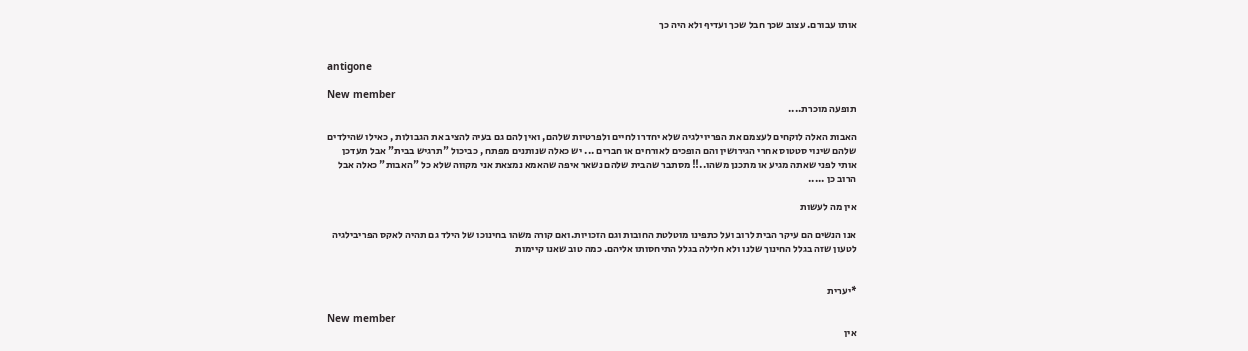אותו עבורם. עצוב שכך חבל שכך ועדיף ולא היה כך


antigone

New member
תופעה מוכרת....

האבות האלה לוקחים לעצמם את הפריוילגיה שלא יחדרו לחיים ולפרטיות שלהם, ואין להם גם בעיה להציב את הגבולות , כאילו שהילדים שלהם שינוי סטטוס אחרי הגירושין והם הופכים לאורחים או חברים ... יש כאלה שנותנים מפתח , כביכול "תרגיש בבית" אבל תעדכן אותי לפני שאתה מגיע או מתכנן משהו..!! מסתבר שהבית שלהם נשאר איפה שהאמא נמצאת אני מקווה שלא כל "האבות" כאלה אבל הרוב כן .....

אין מה לעשות

אנו הנשים הם עיקר הבית לרוב ועל כתפינו מוטלטת החובות וגם הזכויות.ואם קורה משהו בחינוכו של הילד גם תהיה לאקס הפריבילגיה לטעון שזה בגלל החינוך שלנו ולא חלילה בגלל התיחסותו אליהם. כמה טוב שאנו קיימות


*יערית

New member
אין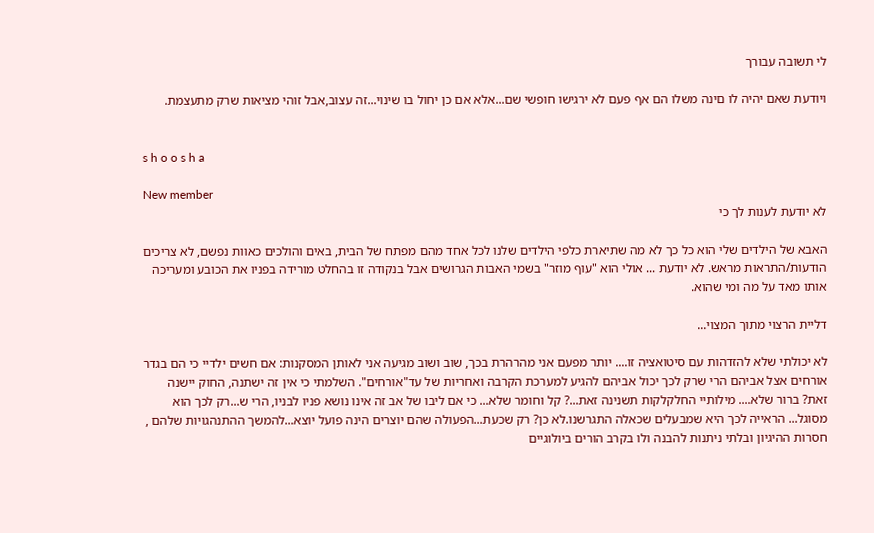לי תשובה עבורך

ויודעת שאם יהיה לו םינה משלו הם אף פעם לא ירגישו חופשי שם...אלא אם כן יחול בו שינוי...זה עצוב,אבל זוהי מציאות שרק מתעצמת.


s h o o s h a

New member
לא יודעת לענות לך כי

האבא של הילדים שלי הוא כל כך לא מה שתיארת כלפי הילדים שלנו לכל אחד מהם מפתח של הבית, באים והולכים כאוות נפשם, לא צריכים הודעות/התראות מראש. לא יודעת ... אולי הוא "עוף מוזר" בשמי האבות הגרושים אבל בנקודה זו בהחלט מורידה בפניו את הכובע ומעריכה אותו מאד על מה ומי שהוא.

דליית הרצוי מתוך המצוי...

לא יכולתי שלא להזדהות עם סיטואציה זו.... יותר מפעם אני מהרהרת בכך, שוב ושוב מגיעה אני לאותן המסקנות: אם חשים ילדיי כי הם בגדר אורחים אצל אביהם הרי שרק לכך יכול אביהם להגיע למערכת הקרבה ואחריות של עד"אורחים". השלמתי כי אין זה ישתנה, החוק יישנה זאת? ברור שלא.... מילותיי החלקלקות תשנינה זאת...? קל וחומר שלא... כי אם ליבו של אב זה אינו נושא פניו לבניו, הרי ש...רק לכך הוא מסוגל... הראייה לכך היא שמבעלים שכאלה התגרשנו.לא כן? רק שכעת...הפעולה שהם יוצרים הינה פועל יוצא...להמשך ההתנהגויות שלהם , חסרות ההיגיון ובלתי ניתנות להבנה ולו בקרב הורים ביולוגיים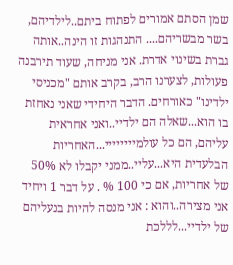שמן הסתם אמורים לפתוח ביתם..לילדיהם, בשר מבשריהם.... התנהגות זו הינה..אותה גברת בשינוי אדרת. אני מניחה, שעוד תירבנה פעולות, לצערנו הרב, בקרב אותם "מכניסי ילדינו" כאורחים. הדבר היחידי שאני נאחזת בו הוא...שאלה הם ילדיי..ואני אחראית עליהם, הם כל עולמיייייייי...האחריות הבלעדית היא...עליי..ממני יקבלו לא 50% של אחריות, אם כי 100 % . על דבר 1 ויחיד אני מצירה..והוא : אני מנסה להיות בנעליהם של ילדיי...לללכת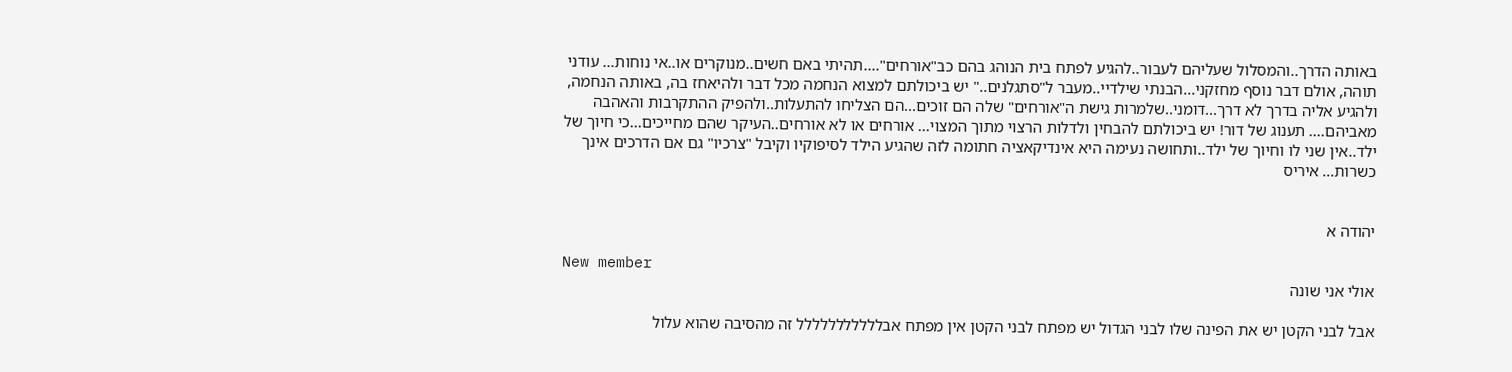באותה הדרך..והמסלול שעליהם לעבור..להגיע לפתח בית הנוהג בהם כב"אורחים"....תהיתי באם חשים..מנוקרים או..אי נוחות... עודני תוהה, אולם דבר נוסף מחזקני...הבנתי שילדיי..מעבר ל"סתגלנים.." יש ביכולתם למצוא הנחמה מכל דבר ולהיאחז בה, באותה הנחמה, ולהגיע אליה בדרך לא דרך...דומני..שלמרות גישת ה"אורחים" שלה הם זוכים...הם הצליחו להתעלות..ולהפיק ההתקרבות והאהבה מאביהם.... תענוג של דור! יש ביכולתם להבחין ולדלות הרצוי מתוך המצוי... אורחים או לא אורחים..העיקר שהם מחייכים...כי חיוך של ילד..אין שני לו וחיוך של ילד..ותחושה נעימה היא אינדיקאציה חתומה לזה שהגיע הילד לסיפוקיו וקיבל "צרכיו" גם אם הדרכים אינך כשרות... איריס


יהודה א

New member
אולי אני שונה

אבל לבני הקטן יש את הפינה שלו לבני הגדול יש מפתח לבני הקטן אין מפתח אבללללללללללל זה מהסיבה שהוא עלול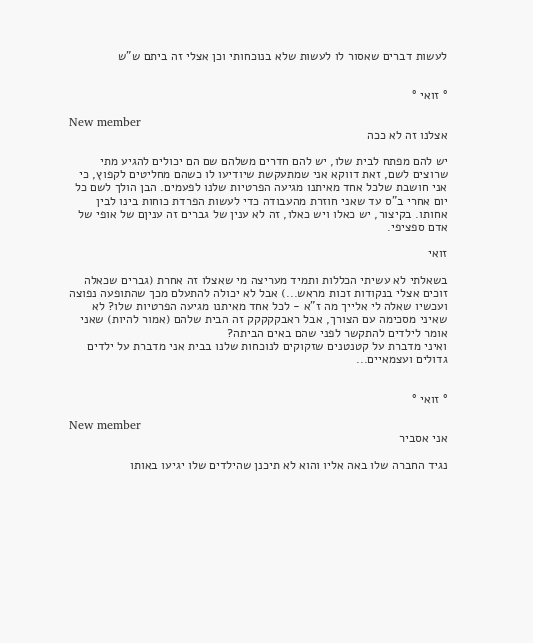לעשות דברים שאסור לו לעשות שלא בנוכחותי וכן אצלי זה ביתם ש"ש


° זואי °

New member
אצלנו זה לא ככה

יש להם מפתח לבית שלו, יש להם חדרים משלהם שם הם יכולים להגיע מתי שרוצים לשם, זאת דווקא אני שמתעקשת שיודיעו לו כשהם מחליטים לקפוץ, כי אני חושבת שלכל אחד מאיתנו מגיעה הפרטיות שלנו לפעמים. הבן הולך לשם כל יום אחרי ב"ס עד שאני חוזרת מהעבודה כדי לעשות הפרדת כוחות בינו לבין אחותו. בקיצור, יש כאלו ויש כאלו, זה לא ענין של גברים זה עניןם של אופי של אדם ספציפי.

זואי

בשאלתי לא עשיתי הכללות ותמיד מעריצה מי שאצלו זה אחרת (גברים שכאלה זוכים אצלי בנקודות זכות מראש...) אבל לא יכולה להתעלם מכך שהתופעה נפוצה ועכשיו שאלה לי אלייך מה ז"א - לכל אחד מאיתנו מגיעה הפרטיות שלו? לא שאיני מסכימה עם הצורך, אבל ראבקקקקק זה הבית שלהם (אמור להיות) שאני אומר לילדים להתקשר לפני שהם באים הביתה?
ואיני מדברת על קטנטנים שזקוקים לנוכחות שלנו בבית אני מדברת על ילדים גדולים ועצמאיים...


° זואי °

New member
אני אסביר

נגיד החברה שלו באה אליו והוא לא תיכנן שהילדים שלו יגיעו באותו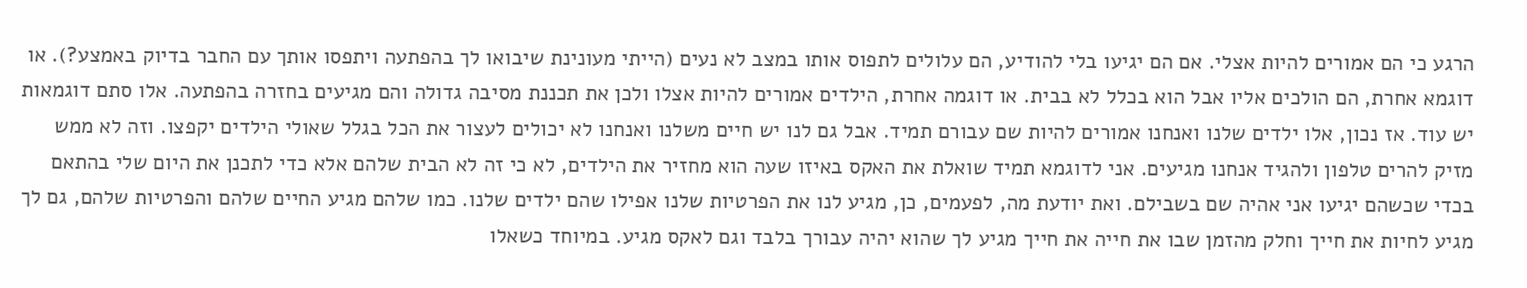הרגע כי הם אמורים להיות אצלי. אם הם יגיעו בלי להודיע, הם עלולים לתפוס אותו במצב לא נעים (הייתי מעונינת שיבואו לך בהפתעה ויתפסו אותך עם החבר בדיוק באמצע?). או דוגמא אחרת, הם הולכים אליו אבל הוא בכלל לא בבית. או דוגמה אחרת, הילדים אמורים להיות אצלו ולכן את תכננת מסיבה גדולה והם מגיעים בחזרה בהפתעה. אלו סתם דוגמאות יש עוד. אז נכון, אלו ילדים שלנו ואנחנו אמורים להיות שם עבורם תמיד. אבל גם לנו יש חיים משלנו ואנחנו לא יכולים לעצור את הכל בגלל שאולי הילדים יקפצו. וזה לא ממש מזיק להרים טלפון ולהגיד אנחנו מגיעים. אני לדוגמא תמיד שואלת את האקס באיזו שעה הוא מחזיר את הילדים, לא כי זה לא הבית שלהם אלא כדי לתכנן את היום שלי בהתאם בכדי שכשהם יגיעו אני אהיה שם בשבילם. ואת יודעת מה, לפעמים, כן, מגיע לנו את הפרטיות שלנו אפילו שהם ילדים שלנו. כמו שלהם מגיע החיים שלהם והפרטיות שלהם, גם לך מגיע לחיות את חייך וחלק מהזמן שבו את חייה את חייך מגיע לך שהוא יהיה עבורך בלבד וגם לאקס מגיע. במיוחד כשאלו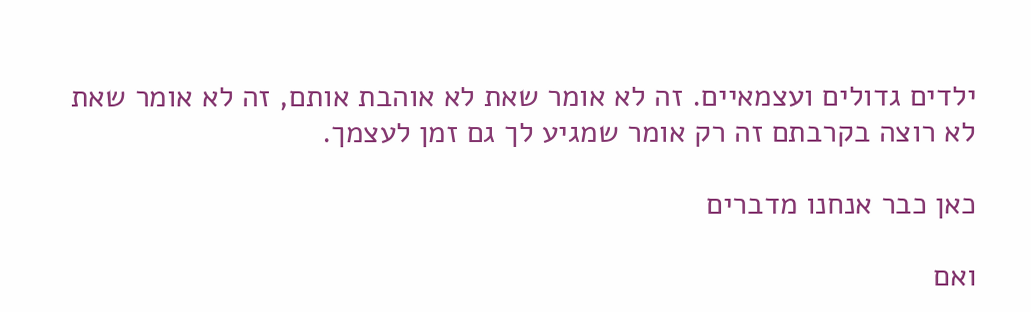ילדים גדולים ועצמאיים. זה לא אומר שאת לא אוהבת אותם, זה לא אומר שאת לא רוצה בקרבתם זה רק אומר שמגיע לך גם זמן לעצמך.

כאן כבר אנחנו מדברים

ואם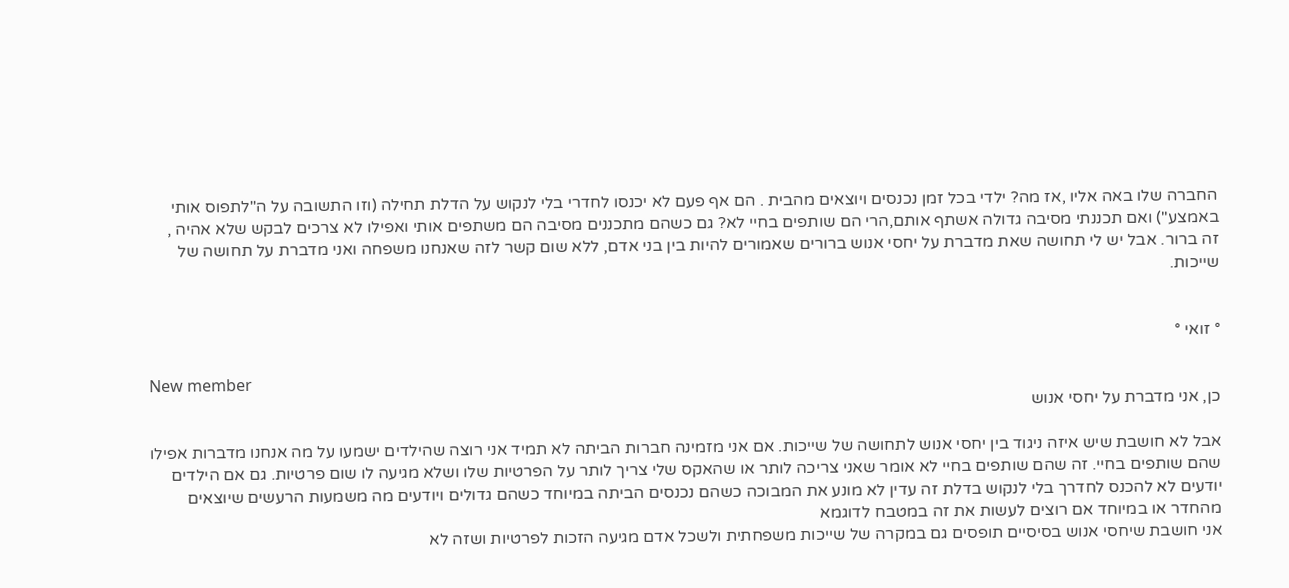החברה שלו באה אליו ,אז מה? ילדי בכל זמן נכנסים ויוצאים מהבית . הם אף פעם לא יכנסו לחדרי בלי לנקוש על הדלת תחילה (וזו התשובה על ה"לתפוס אותי באמצע") ואם תכננתי מסיבה גדולה אשתף אותם,הרי הם שותפים בחיי לא? גם כשהם מתכננים מסיבה הם משתפים אותי ואפילו לא צרכים לבקש שלא אהיה , זה ברור. אבל יש לי תחושה שאת מדברת על יחסי אנוש ברורים שאמורים להיות בין בני אדם, ללא שום קשר לזה שאנחנו משפחה ואני מדברת על תחושה של שייכות.


° זואי °

New member
כן, אני מדברת על יחסי אנוש

אבל לא חושבת שיש איזה ניגוד בין יחסי אנוש לתחושה של שייכות. אם אני מזמינה חברות הביתה לא תמיד אני רוצה שהילדים ישמעו על מה אנחנו מדברות אפילו שהם שותפים בחיי. זה שהם שותפים בחיי לא אומר שאני צריכה לותר או שהאקס שלי צריך לותר על הפרטיות שלו ושלא מגיעה לו שום פרטיות. גם אם הילדים יודעים לא להכנס לחדרך בלי לנקוש בדלת זה עדין לא מונע את המבוכה כשהם נכנסים הביתה במיוחד כשהם גדולים ויודעים מה משמעות הרעשים שיוצאים מהחדר או במיוחד אם רוצים לעשות את זה במטבח לדוגמא
אני חושבת שיחסי אנוש בסיסיים תופסים גם במקרה של שייכות משפחתית ולשכל אדם מגיעה הזכות לפרטיות ושזה לא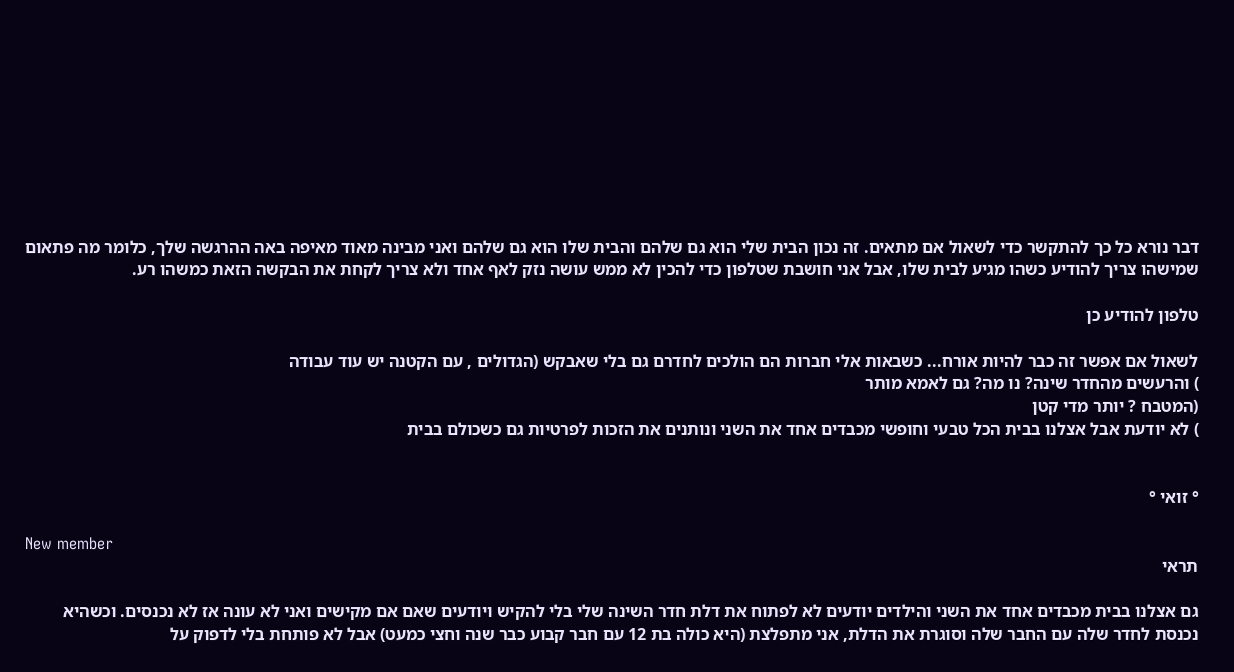דבר נורא כל כך להתקשר כדי לשאול אם מתאים. זה נכון הבית שלי הוא גם שלהם והבית שלו הוא גם שלהם ואני מבינה מאוד מאיפה באה ההרגשה שלך, כלומר מה פתאום שמישהו צריך להודיע כשהו מגיע לבית שלו, אבל אני חושבת שטלפון כדי להכין לא ממש עושה נזק לאף אחד ולא צריך לקחת את הבקשה הזאת כמשהו רע.

טלפון להודיע כן

לשאול אם אפשר זה כבר להיות אורח... כשבאות אלי חברות הם הולכים לחדרם גם בלי שאבקש (הגדולים , עם הקטנה יש עוד עבודה
) והרעשים מהחדר שינה? נו מה? גם לאמא מותר
(המטבח ? יותר מדי קטן
) לא יודעת אבל אצלנו בבית הכל טבעי וחופשי מכבדים אחד את השני ונותנים את הזכות לפרטיות גם כשכולם בבית


° זואי °

New member
תראי

גם אצלנו בבית מכבדים אחד את השני והילדים יודעים לא לפתוח את דלת חדר השינה שלי בלי להקיש ויודעים שאם אם מקישים ואני לא עונה אז לא נכנסים. וכשהיא נכנסת לחדר שלה עם החבר שלה וסוגרת את הדלת, אני מתפלצת (היא כולה בת 12 עם חבר קבוע כבר שנה וחצי כמעט) אבל לא פותחת בלי לדפוק על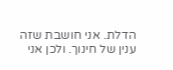הדלת. אני חושבת שזה ענין של חינוך. ולכן אני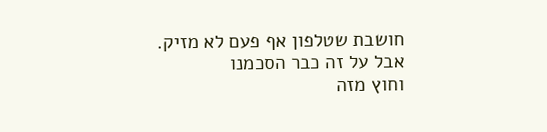חושבת שטלפון אף פעם לא מזיק. אבל על זה כבר הסכמנו
וחוץ מזה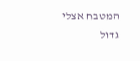המטבח אצלי גדול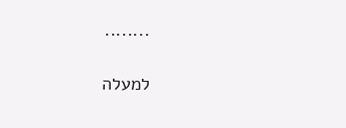........

למעלה